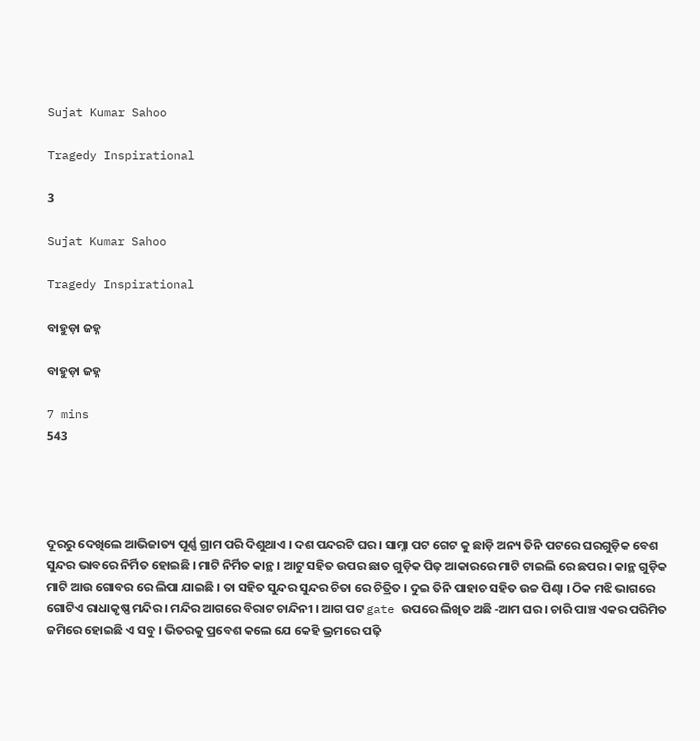Sujat Kumar Sahoo

Tragedy Inspirational

3

Sujat Kumar Sahoo

Tragedy Inspirational

ବାହୁଡ଼ା ଜହ୍ନ

ବାହୁଡ଼ା ଜହ୍ନ

7 mins
543




ଦୂରରୁ ଦେଖିଲେ ଆଭିଜାତ୍ୟ ପୂର୍ଣ୍ଣ ଗ୍ରାମ ପରି ଦିଶୁଥାଏ । ଦଶ ପନ୍ଦରଟି ଘର । ସାମ୍ନା ପଟ ଗେଟ କୁ ଛାଡ଼ି ଅନ୍ୟ ତିନି ପଟରେ ଘରଗୁଡ଼ିକ ବେଶ ସୁନ୍ଦର ଭାବରେ ନିର୍ମିତ ହୋଇଛି । ମାଟି ନିର୍ମିତ କାନ୍ଥ । ଆଟୁ ସହିତ ଉପର ଛାତ ଗୁଡ଼ିକ ପିଢ଼ ଆକାରରେ ମାଟି ଟାଇଲି ରେ ଛପର । କାନ୍ଥ ଗୁଡ଼ିକ ମାଟି ଆଉ ଗୋବର ରେ ଲିପା ଯାଇଛି । ତା ସହିତ ସୁନ୍ଦର ସୁନ୍ଦର ଚିତା ରେ ଚିତ୍ରିତ । ଦୁଇ ତିନି ପାହାଚ ସହିତ ଉଚ୍ଚ ପିଣ୍ଢା । ଠିକ ମଝି ଭାଗରେ ଗୋଟିଏ ରାଧାକୃଷ୍ଣ ମନ୍ଦିର । ମନ୍ଦିର ଆଗରେ ବିରାଟ ଚାନ୍ଦିନୀ । ଆଗ ପଟ gate ଉପରେ ଲିଖିତ ଅଛି -ଆମ ଘର । ଚାରି ପାଞ୍ଚ ଏକର ପରିମିତ ଜମିରେ ହୋଇଛି ଏ ସବୁ । ଭିତରକୁ ପ୍ରବେଶ କଲେ ଯେ କେହି ଭ୍ରମରେ ପଢ଼ି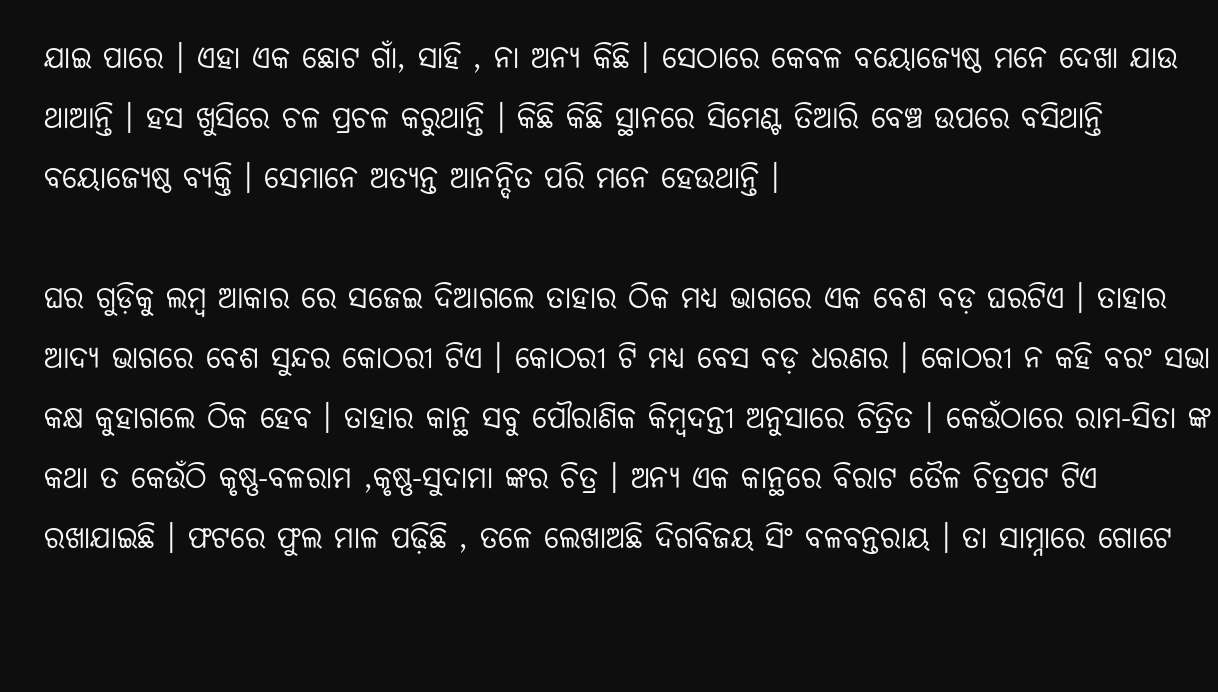ଯାଇ ପାରେ । ଏହା ଏକ ଛୋଟ ଗାଁ, ସାହି , ନା ଅନ୍ୟ କିଛି । ସେଠାରେ କେବଳ ବୟୋଜ୍ୟେଷ୍ଠ ମନେ ଦେଖା ଯାଉ ଥାଆନ୍ତି । ହସ ଖୁସିରେ ଚଳ ପ୍ରଚଳ କରୁଥାନ୍ତି । କିଛି କିଛି ସ୍ଥାନରେ ସିମେଣ୍ଟ ତିଆରି ବେଞ୍ଚ ଉପରେ ବସିଥାନ୍ତି ବୟୋଜ୍ୟେଷ୍ଠ ବ୍ୟକ୍ତି । ସେମାନେ ଅତ୍ୟନ୍ତ ଆନନ୍ଦିତ ପରି ମନେ ହେଉଥାନ୍ତି ।

ଘର ଗୁଡ଼ିକୁ ଲମ୍ବ ଆକାର ରେ ସଜେଇ ଦିଆଗଲେ ତାହାର ଠିକ ମଧ୍ୟ ଭାଗରେ ଏକ ବେଶ ବଡ଼ ଘରଟିଏ । ତାହାର ଆଦ୍ୟ ଭାଗରେ ବେଶ ସୁନ୍ଦର କୋଠରୀ ଟିଏ । କୋଠରୀ ଟି ମଧ୍ୟ ବେସ ବଡ଼ ଧରଣର । କୋଠରୀ ନ କହି ବରଂ ସଭା କକ୍ଷ କୁହାଗଲେ ଠିକ ହେବ । ତାହାର କାନ୍ଥ ସବୁ ପୌରାଣିକ କିମ୍ବଦନ୍ତୀ ଅନୁସାରେ ଚିତ୍ରିତ । କେଉଁଠାରେ ରାମ-ସିତା ଙ୍କ କଥା ତ କେଉଁଠି କୃଷ୍ଣ-ବଳରାମ ,କୃଷ୍ଣ-ସୁଦାମା ଙ୍କର ଚିତ୍ର । ଅନ୍ୟ ଏକ କାନ୍ଥରେ ବିରାଟ ତୈଳ ଚିତ୍ରପଟ ଟିଏ ରଖାଯାଇଛି । ଫଟରେ ଫୁଲ ମାଳ ପଢ଼ିଛି , ତଳେ ଲେଖାଅଛି ଦିଗବିଜୟ ସିଂ ବଳବନ୍ତରାୟ । ତା ସାମ୍ନାରେ ଗୋଟେ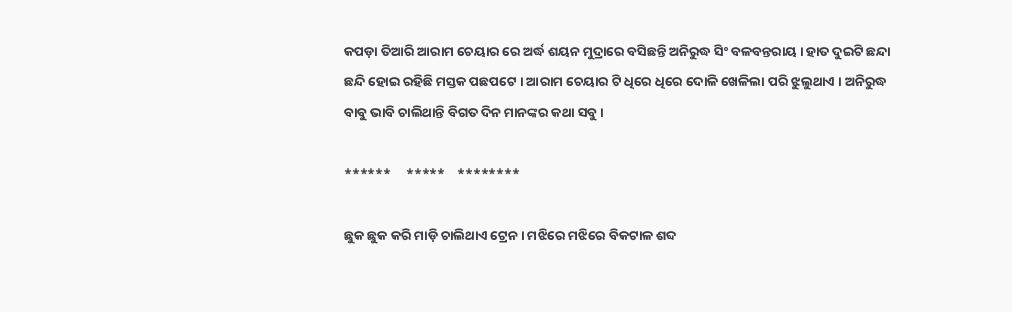କପଡ଼ା ତିଆରି ଆରାମ ଚେୟାର ରେ ଅର୍ଦ୍ଧ ଶୟନ ମୁଦ୍ରାରେ ବସିଛନ୍ତି ଅନିରୁଦ୍ଧ ସିଂ ବଳବନ୍ତରାୟ । ହାତ ଦୁଇଟି ଛନ୍ଦା ଛନ୍ଦି ହୋଇ ରହିଛି ମସ୍ତକ ପଛପଟେ । ଆରାମ ଚେୟାର ଟି ଧିରେ ଧିରେ ଦୋଳି ଖେଳିଲା ପରି ଝୁଲୁଥାଏ । ଅନିରୁଦ୍ଧ ବାବୁ ଭାବି ଚାଲିଥାନ୍ତି ବିଗତ ଦିନ ମାନଙ୍କର କଥା ସବୁ ।

******     *****    ********

ଛୁକ ଛୁକ କରି ମାଡ଼ି ଚାଲିଥାଏ ଟ୍ରେନ । ମଝିରେ ମଝିରେ ବିକଟାଳ ଶବ୍ଦ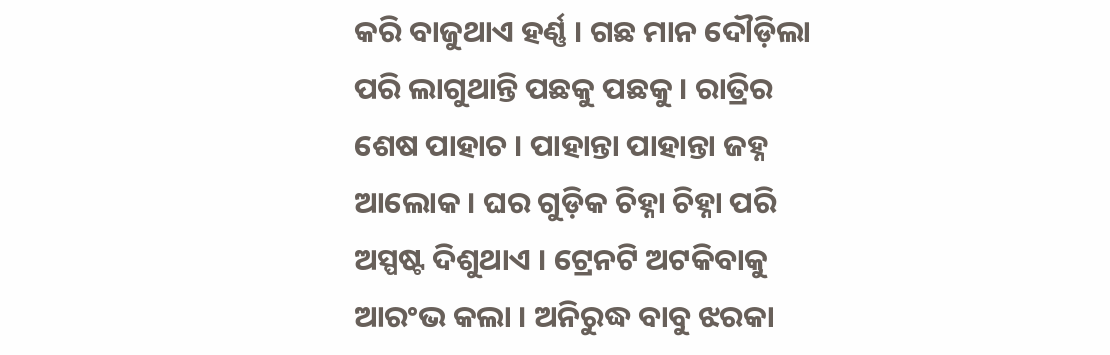କରି ବାଜୁଥାଏ ହର୍ଣ୍ଣ । ଗଛ ମାନ ଦୌଡ଼ିଲା ପରି ଲାଗୁଥାନ୍ତି ପଛକୁ ପଛକୁ । ରାତ୍ରିର ଶେଷ ପାହାଚ । ପାହାନ୍ତା ପାହାନ୍ତା ଜହ୍ନ ଆଲୋକ । ଘର ଗୁଡ଼ିକ ଚିହ୍ନା ଚିହ୍ନା ପରି ଅସ୍ପଷ୍ଟ ଦିଶୁଥାଏ । ଟ୍ରେନଟି ଅଟକିବାକୁ ଆରଂଭ କଲା । ଅନିରୁଦ୍ଧ ବାବୁ ଝରକା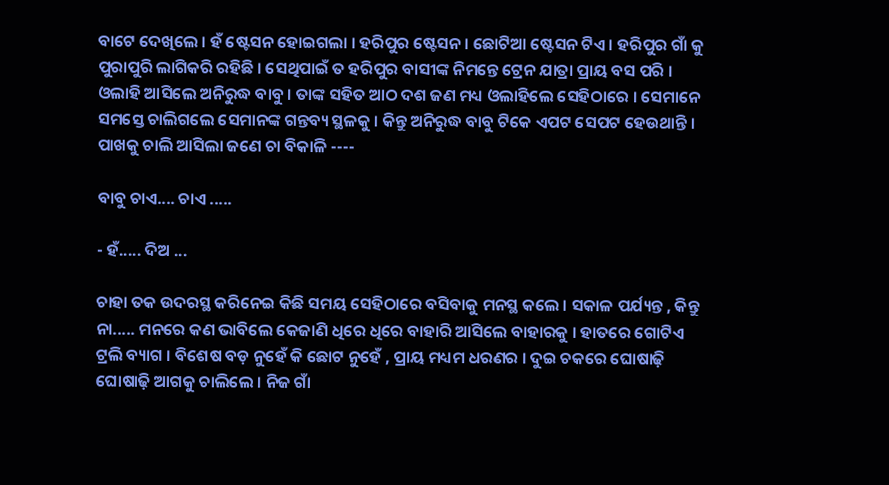ବାଟେ ଦେଖିଲେ । ହଁ ଷ୍ଟେସନ ହୋଇଗଲା । ହରିପୁର ଷ୍ଟେସନ । ଛୋଟିଆ ଷ୍ଟେସନ ଟିଏ । ହରିପୁର ଗାଁ କୁ ପୁରାପୁରି ଲାଗିକରି ରହିଛି । ସେଥିପାଇଁ ତ ହରିପୁର ବାସୀଙ୍କ ନିମନ୍ତେ ଟ୍ରେନ ଯାତ୍ରା ପ୍ରାୟ ବସ ପରି । ଓଲାହି ଆସିଲେ ଅନିରୁଦ୍ଧ ବାବୁ । ତାଙ୍କ ସହିତ ଆଠ ଦଶ ଜଣ ମଧ୍ୟ ଓଲାହିଲେ ସେହିଠାରେ । ସେମାନେ ସମସ୍ତେ ଚାଲିଗଲେ ସେମାନଙ୍କ ଗନ୍ତବ୍ୟ ସ୍ଥଳକୁ । କିନ୍ତୁ ଅନିରୁଦ୍ଧ ବାବୁ ଟିକେ ଏପଟ ସେପଟ ହେଉଥାନ୍ତି । ପାଖକୁ ଚାଲି ଆସିଲା ଜଣେ ଚା ବିକାଳି ----

ବାବୁ ଚାଏ.... ଚାଏ .....

- ହଁ..... ଦିଅ ...

ଚାହା ତକ ଉଦରସ୍ଥ କରିନେଇ କିଛି ସମୟ ସେହିଠାରେ ବସିବାକୁ ମନସ୍ଥ କଲେ । ସକାଳ ପର୍ଯ୍ୟନ୍ତ , କିନ୍ତୁ ନା..... ମନରେ କଣ ଭାବିଲେ କେଜାଣି ଧିରେ ଧିରେ ବାହାରି ଆସିଲେ ବାହାରକୁ । ହାତରେ ଗୋଟିଏ ଟ୍ରଲି ବ୍ୟାଗ । ବିଶେଷ ବଡ଼ ନୁହେଁ କି ଛୋଟ ନୁହେଁ , ପ୍ରାୟ ମଧ୍ୟମ ଧରଣର । ଦୁଇ ଚକରେ ଘୋଷାଢ଼ି ଘୋଷାଢ଼ି ଆଗକୁ ଚାଲିଲେ । ନିଜ ଗାଁ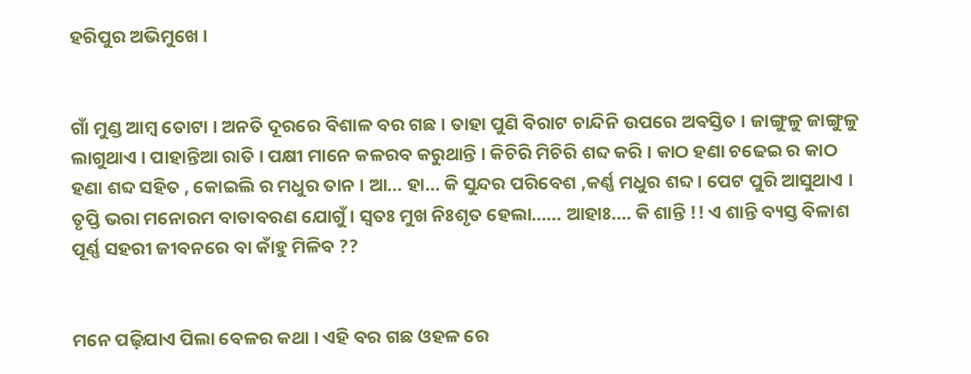ହରିପୁର ଅଭିମୁଖେ ।


ଗାଁ ମୁଣ୍ଡ ଆମ୍ବ ତୋଟା । ଅନତି ଦୂରରେ ବିଶାଳ ବର ଗଛ । ତାହା ପୁଣି ବିରାଟ ଚାନ୍ଦିନି ଉପରେ ଅବସ୍ତିତ । ଜାଙ୍ଗୁଳୁ ଜାଙ୍ଗୁଳୁ ଲାଗୁଥାଏ । ପାହାନ୍ତିଆ ରାତି । ପକ୍ଷୀ ମାନେ କଳରବ କରୁଥାନ୍ତି । କିଚିରି ମିଚିରି ଶବ୍ଦ କରି । କାଠ ହଣା ଚଢେଇ ର କାଠ ହଣା ଶବ୍ଦ ସହିତ , କୋଇଲି ର ମଧୁର ତାନ । ଆ... ହା... କି ସୁନ୍ଦର ପରିବେଶ ,କର୍ଣ୍ଣ ମଧୁର ଶବ୍ଦ । ପେଟ ପୁରି ଆସୁଥାଏ । ତୃପ୍ତି ଭରା ମନୋରମ ବାତାବରଣ ଯୋଗୁଁ । ସ୍ୱତଃ ମୁଖ ନିଃଶୃତ ହେଲା...... ଆହାଃ.... କି ଶାନ୍ତି !! ଏ ଶାନ୍ତି ବ୍ୟସ୍ତ ବିଳାଶ ପୂର୍ଣ୍ଣ ସହରୀ ଜୀବନରେ ବା କାଁହୁ ମିଳିବ ??


ମନେ ପଢ଼ିଯାଏ ପିଲା ବେଳର କଥା । ଏହି ବର ଗଛ ଓହଳ ରେ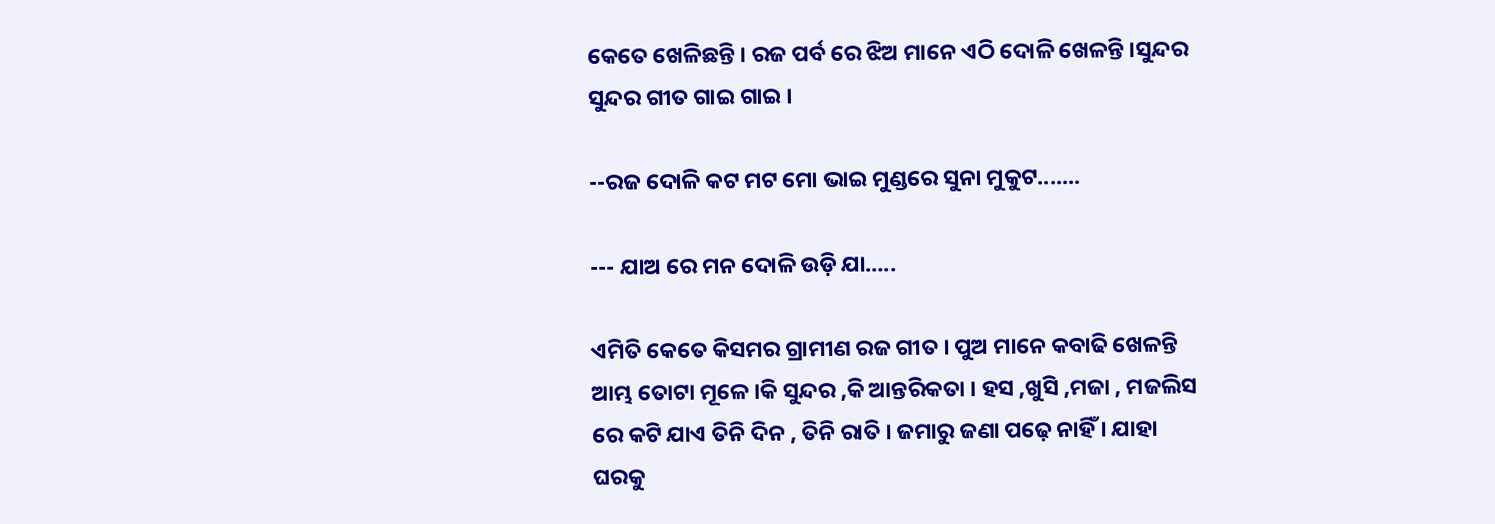କେତେ ଖେଳିଛନ୍ତି । ରଜ ପର୍ବ ରେ ଝିଅ ମାନେ ଏଠି ଦୋଳି ଖେଳନ୍ତି ।ସୁନ୍ଦର ସୁନ୍ଦର ଗୀତ ଗାଇ ଗାଇ ।

--ରଜ ଦୋଳି କଟ ମଟ ମୋ ଭାଇ ମୁଣ୍ଡରେ ସୁନା ମୁକୁଟ.......

--- ଯାଅ ରେ ମନ ଦୋଳି ଉଡ଼ି ଯା.....

ଏମିତି କେତେ କିସମର ଗ୍ରାମୀଣ ରଜ ଗୀତ । ପୁଅ ମାନେ କବାଢି ଖେଳନ୍ତି ଆମ୍ଭ ତୋଟା ମୂଳେ ।କି ସୁନ୍ଦର ,କି ଆନ୍ତରିକତା । ହସ ,ଖୁସି ,ମଜା , ମଜଲିସ ରେ କଟି ଯାଏ ତିନି ଦିନ , ତିନି ରାତି । ଜମାରୁ ଜଣା ପଢ଼େ ନାହିଁ । ଯାହା ଘରକୁ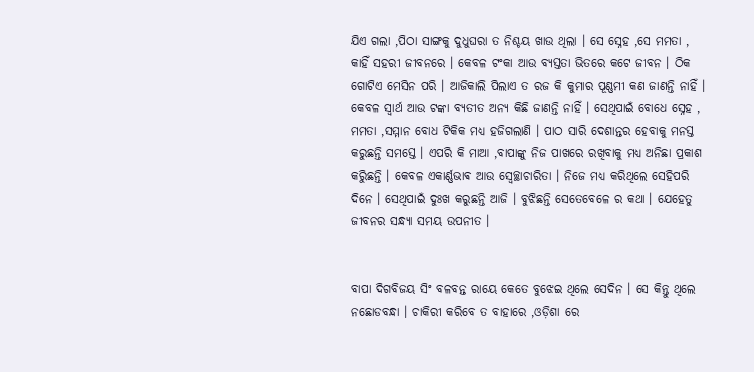ଯିଏ ଗଲା ,ପିଠା ସାଙ୍ଗକୁ ଦୁଧୁଘରା ତ ନିଶ୍ଚୟ ଖାଉ ଥିଲା । ସେ ସ୍ନେହ ,ସେ ମମତା , କାହିଁ ସହରୀ ଜୀବନରେ । କେବଳ ଟଂକା ଆଉ ବ୍ୟସ୍ତତା ଭିତରେ କଟେ ଜୀବନ । ଠିକ ଗୋଟିଏ ମେସିନ ପରି । ଆଜିକାଲି ପିଲାଏ ତ ରଜ କି କୁମାର ପୂଣ୍ଣମୀ କଣ ଜାଣନ୍ତି ନାହିଁ । କେବଳ ସ୍ୱାର୍ଥ ଆଉ ଟଙ୍କା ବ୍ୟତୀତ ଅନ୍ୟ କିଛି ଜାଣନ୍ତି ନାହିଁ । ସେଥିପାଇଁ ବୋଧେ ସ୍ନେହ , ମମତା ,ସମ୍ମାନ ବୋଧ ଟିକିକ ମଧ୍ୟ ହଜିଗଲାଣି । ପାଠ ସାରି ଦେଶାନ୍ତର ହେବାକୁ ମନସ୍ତ କରୁଛନ୍ତି ସମସ୍ତେ । ଏପରି କି ମାଆ ,ବାପାଙ୍କୁ ନିଜ ପାଖରେ ରଖିବାକୁ ମଧ୍ୟ ଅନିଛା ପ୍ରକାଶ କରୁିଛନ୍ତି । କେବଳ ଏକାର୍ଣ୍ଣଭାଵ ଆଉ ସ୍ୱେଚ୍ଛାଚାରିତା । ନିଜେ ମଧ୍ୟ କରିଥିଲେ ସେହିପରି ଦିନେ । ସେଥିପାଇଁ ଦୁଃଖ କରୁଛନ୍ତି ଆଜି । ବୁଝିଛନ୍ତି ସେତେବେଳେ ର କଥା । ଯେହେତୁ ଜୀବନର ସନ୍ଧ୍ୟା ସମୟ ଉପନୀତ ।


ବାପା ଦିଗବିଜୟ ସିଂ ବଳବନ୍ତ ରାୟେ କେତେ ବୁଝେଇ ଥିଲେ ସେଦିନ । ସେ କିନ୍ତୁ ଥିଲେ ନଛୋଡବନ୍ଧା । ଚାକିରୀ କରିବେ ତ ବାହାରେ ,ଓଡ଼ିଶା ରେ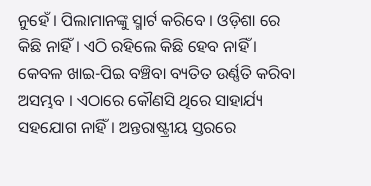ନୁହେଁ । ପିଲାମାନଙ୍କୁ ସ୍ମାର୍ଟ କରିବେ । ଓଡ଼ିଶା ରେ କିଛି ନାହିଁ । ଏଠି ରହିଲେ କିଛି ହେବ ନାହିଁ । କେବଳ ଖାଇ-ପିଇ ବଞ୍ଚିବା ବ୍ୟତିତ ଉର୍ଣ୍ଣତି କରିବା ଅସମ୍ଭବ । ଏଠାରେ କୌଣସି ଥିରେ ସାହାର୍ଯ୍ୟ ସହଯୋଗ ନାହିଁ । ଅନ୍ତରାଷ୍ଟ୍ରୀୟ ସ୍ତରରେ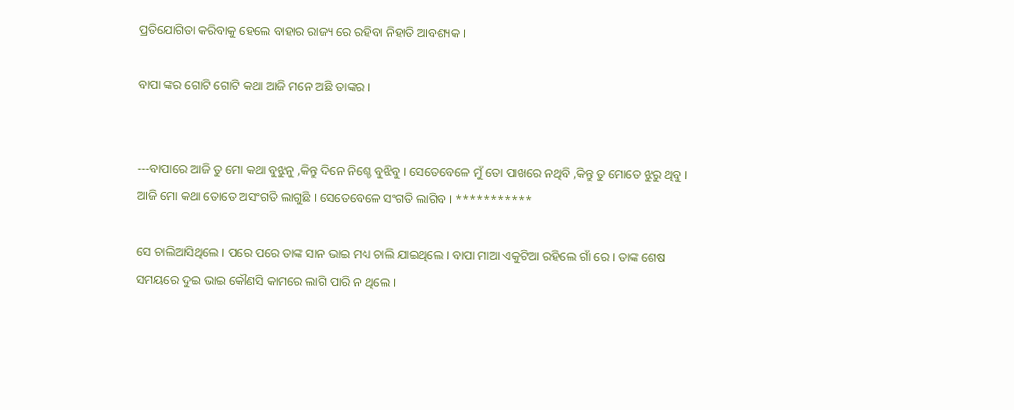ପ୍ରତିଯୋଗିତା କରିବାକୁ ହେଲେ ବାହାର ରାଜ୍ୟ ରେ ରହିବା ନିହାତି ଆବଶ୍ୟକ ।

ବାପା ଙ୍କର ଗୋଟି ଗୋଟି କଥା ଆଜି ମନେ ଅଛି ତାଙ୍କର ।


---ବାପାରେ ଆଜି ତୁ ମୋ କଥା ବୁଝୁନୁ ,କିନ୍ତୁ ଦିନେ ନିଶ୍ଚେ ବୁଝିବୁ । ସେତେବେଳେ ମୁଁ ତୋ ପାଖରେ ନଥିବି ,କିନ୍ତୁ ତୁ ମୋତେ ଝୁରୁ ଥିବୁ । ଆଜି ମୋ କଥା ତୋତେ ଅସଂଗତି ଲାଗୁଛି । ସେତେବେଳେ ସଂଗତି ଲାଗିବ । ***********

ସେ ଚାଲିଆସିଥିଲେ । ପରେ ପରେ ତାଙ୍କ ସାନ ଭାଇ ମଧ୍ୟ ଚାଲି ଯାଇଥିଲେ । ବାପା ମାଆ ଏକୁଟିଆ ରହିଲେ ଗାଁ ରେ । ତାଙ୍କ ଶେଷ ସମୟରେ ଦୁଇ ଭାଇ କୌଣସି କାମରେ ଲାଗି ପାରି ନ ଥିଲେ ।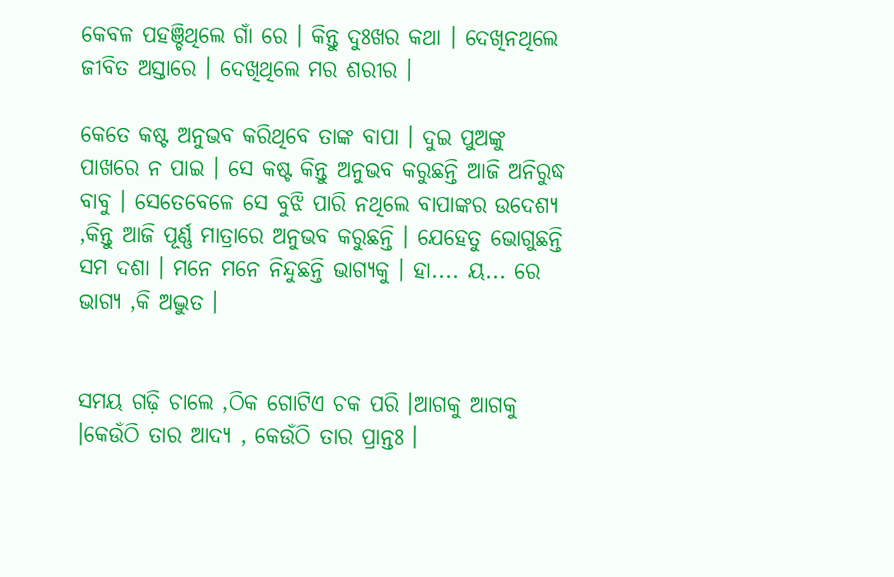କେବଳ ପହଞ୍ଚିଥିଲେ ଗାଁ ରେ । କିନ୍ତୁ ଦୁଃଖର କଥା । ଦେଖିନଥିଲେ ଜୀବିତ ଅସ୍ତାରେ । ଦେଖିଥିଲେ ମର ଶରୀର ।

କେତେ କଷ୍ଟ ଅନୁଭବ କରିଥିବେ ତାଙ୍କ ବାପା । ଦୁଇ ପୁଅଙ୍କୁ ପାଖରେ ନ ପାଇ । ସେ କଷ୍ଟ କିନ୍ତୁ ଅନୁଭବ କରୁଛନ୍ତି ଆଜି ଅନିରୁଦ୍ଧ ବାବୁ । ସେତେବେଳେ ସେ ବୁଝି ପାରି ନଥିଲେ ବାପାଙ୍କର ଉଦେଶ୍ୟ ,କିନ୍ତୁ ଆଜି ପୂର୍ଣ୍ଣ ମାତ୍ରାରେ ଅନୁଭବ କରୁଛନ୍ତି । ଯେହେତୁ ଭୋଗୁଛନ୍ତି ସମ ଦଶା । ମନେ ମନେ ନିନ୍ଦୁଛନ୍ତି ଭାଗ୍ୟକୁ । ହା.... ୟ... ରେ ଭାଗ୍ୟ ,କି ଅଦ୍ଭୁତ ।


ସମୟ ଗଢ଼ି ଚାଲେ ,ଠିକ ଗୋଟିଏ ଚକ ପରି ।ଆଗକୁ ଆଗକୁ ।କେଉଁଠି ତାର ଆଦ୍ୟ , କେଉଁଠି ତାର ପ୍ରାନ୍ତଃ ।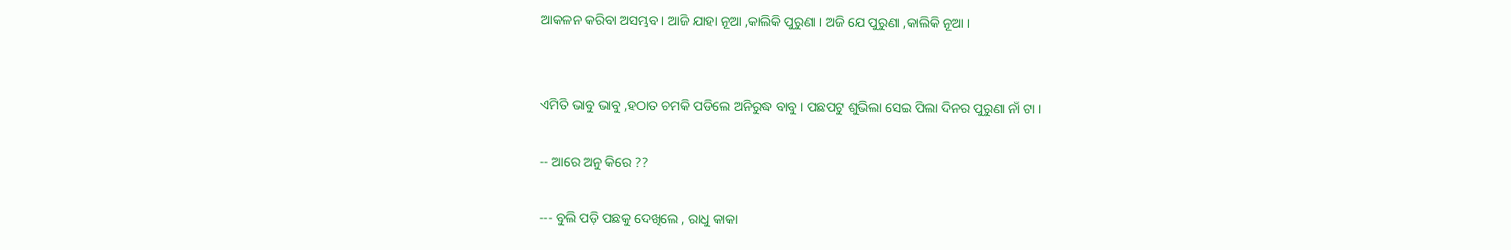ଆକଳନ କରିବା ଅସମ୍ଭବ । ଆଜି ଯାହା ନୂଆ ,କାଲିକି ପୁରୁଣା । ଅଜି ଯେ ପୁରୁଣା ,କାଲିକି ନୂଆ ।


ଏମିତି ଭାବୁ ଭାବୁ ,ହଠାତ ଚମକି ପଡିଲେ ଅନିରୁଦ୍ଧ ବାବୁ । ପଛପଟୁ ଶୁଭିଲା ସେଇ ପିଲା ଦିନର ପୁରୁଣା ନାଁ ଟା ।

-- ଆରେ ଅନୁ କିରେ ??

--- ବୁଲି ପଡ଼ି ପଛକୁ ଦେଖିଲେ , ରାଧୁ କାକା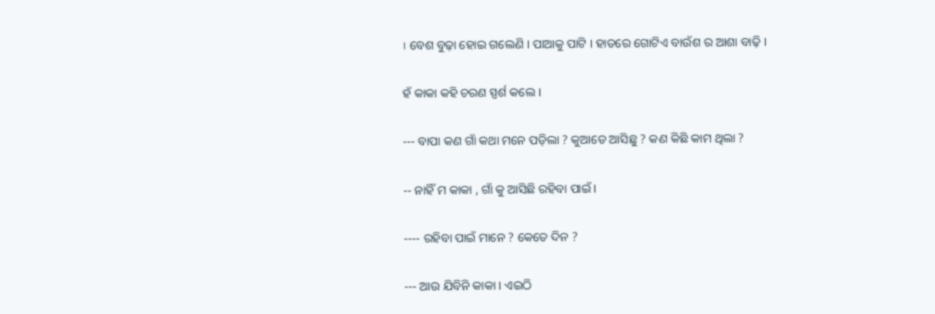। ବେଶ ବୁଢ଼ା ହୋଇ ଗଲେଣି । ପାଆକୁ ପାଟି । ହାତରେ ଗୋଟିଏ ବାଉଁଶ ର ଆଶା ବାଢ଼ି ।

ହଁ କାକା କହି ଚରଣ ସ୍ପର୍ଶ କଲେ ।

--- ବାପା କଣ ଗାଁ କଥା ମନେ ପଡ଼ିଲା ? କୁଆଡେ ଆସିଛୁ ? କଣ କିଛି କାମ ଥିଲା ?

-- ନାହିଁ ମ କାକା , ଗାଁ କୁ ଆସିଛି ରହିବା ପାଇଁ ।

---- ରହିବା ପାଇଁ ମାନେ ? କେତେ ଦିନ ?

--- ଆଉ ଯିବିନି କାକା । ଏଇଠି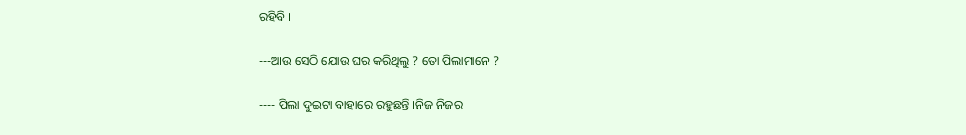ରହିବି ।

---ଆଉ ସେଠି ଯୋଉ ଘର କରିଥିଲୁ ? ତୋ ପିଲାମାନେ ?

---- ପିଲା ଦୁଇଟା ବାହାରେ ରହୁଛନ୍ତି ।ନିଜ ନିଜର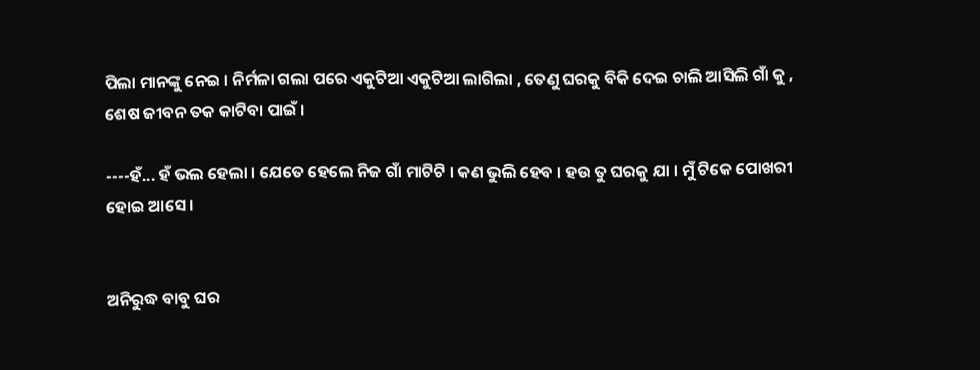ପିଲା ମାନଙ୍କୁ ନେଇ । ନିର୍ମଳା ଗଲା ପରେ ଏକୁଟିଆ ଏକୁଟିଆ ଲାଗିଲା , ତେଣୁ ଘରକୁ ବିକି ଦେଇ ଚାଲି ଆସିଲି ଗାଁ କୁ , ଶେଷ ଜୀବନ ତକ କାଟିବା ପାଇଁ ।

----ହଁ... ହଁ ଭଲ ହେଲା । ଯେତେ ହେଲେ ନିଜ ଗାଁ ମାଟିଟି । କଣ ଭୁଲି ହେବ । ହଉ ତୁ ଘରକୁ ଯା । ମୁଁ ଟିକେ ପୋଖରୀ ହୋଇ ଆସେ ।


ଅନିରୁଦ୍ଧ ବାବୁ ଘର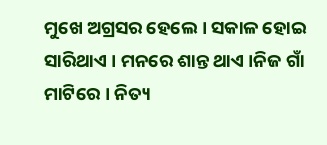ମୁଖେ ଅଗ୍ରସର ହେଲେ । ସକାଳ ହୋଇ ସାରିଥାଏ । ମନରେ ଶାନ୍ତ ଥାଏ ।ନିଜ ଗାଁ ମାଟିରେ । ନିତ୍ୟ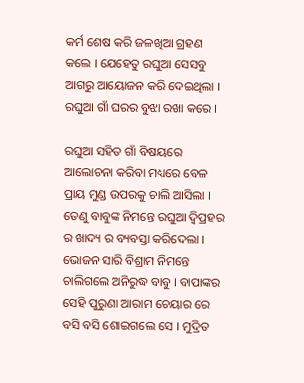କର୍ମ ଶେଷ କରି ଜଳଖିଆ ଗ୍ରହଣ କଲେ । ଯେହେତୁ ରଘୁଆ ସେସବୁ ଆଗରୁ ଆୟୋଜନ କରି ଦେଇଥିଲା । ରଘୁଆ ଗାଁ ଘରର ବୁଝା ରଖା କରେ ।

ରଘୁଆ ସହିତ ଗାଁ ବିଷୟରେ ଆଲୋଚନା କରିବା ମଧ୍ୟରେ ବେଳ ପ୍ରାୟ ମୁଣ୍ଡ ଉପରକୁ ଚାଲି ଆସିଲା । ତେଣୁ ବାବୁଙ୍କ ନିମନ୍ତେ ରଘୁଆ ଦ୍ୱିପ୍ରହର ର ଖାଦ୍ୟ ର ବ୍ୟବସ୍ତା କରିଦେଲା । ଭୋଜନ ସାରି ବିଶ୍ରାମ ନିମନ୍ତେ ଚାଲିଗଲେ ଅନିରୁଦ୍ଧ ବାବୁ । ବାପାଙ୍କର ସେହି ପୁରୁଣା ଆରାମ ଚେୟାର ରେ ବସି ବସି ଶୋଇଗଲେ ସେ । ମୁଦ୍ରିତ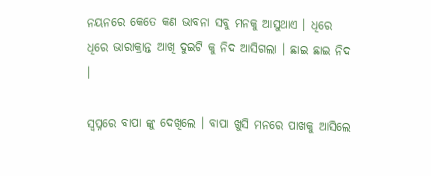ନୟନରେ କେତେ କଣ ଭାବନା ସବୁ ମନକୁ ଆସୁଥାଏ । ଧିରେ ଧିରେ ଭାରାକ୍ରାନ୍ତ ଆଖି ଦୁଇଟି କୁ ନିଦ ଆସିଗଲା । ଛାଇ ଛାଇ ନିଦ ।

ସ୍ୱପ୍ନରେ ବାପା ଙ୍କୁ ଦେଖିଲେ । ବାପା ଖୁସି ମନରେ ପାଖକୁ ଆସିଲେ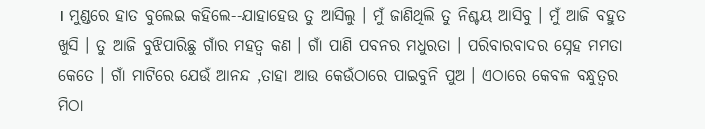। ମୁଣ୍ଡରେ ହାତ ବୁଲେଇ କହିଲେ--ଯାହାହେଉ ତୁ ଆସିଲୁ । ମୁଁ ଜାଣିଥିଲି ତୁ ନିଶ୍ଚୟ ଆସିବୁ । ମୁଁ ଆଜି ବହୁତ ଖୁସି । ତୁ ଆଜି ବୁଝିପାରିଛୁ ଗାଁର ମହତ୍ଵ କଣ । ଗାଁ ପାଣି ପବନର ମଧୁରତା । ପରିବାରବାଦର ସ୍ନେହ ମମତା କେତେ । ଗାଁ ମାଟିରେ ଯେଉଁ ଆନନ୍ଦ ,ତାହା ଆଉ କେଉଁଠାରେ ପାଇବୁନି ପୁଅ । ଏଠାରେ କେବଳ ବନ୍ଧୁତ୍ୱର ମିଠା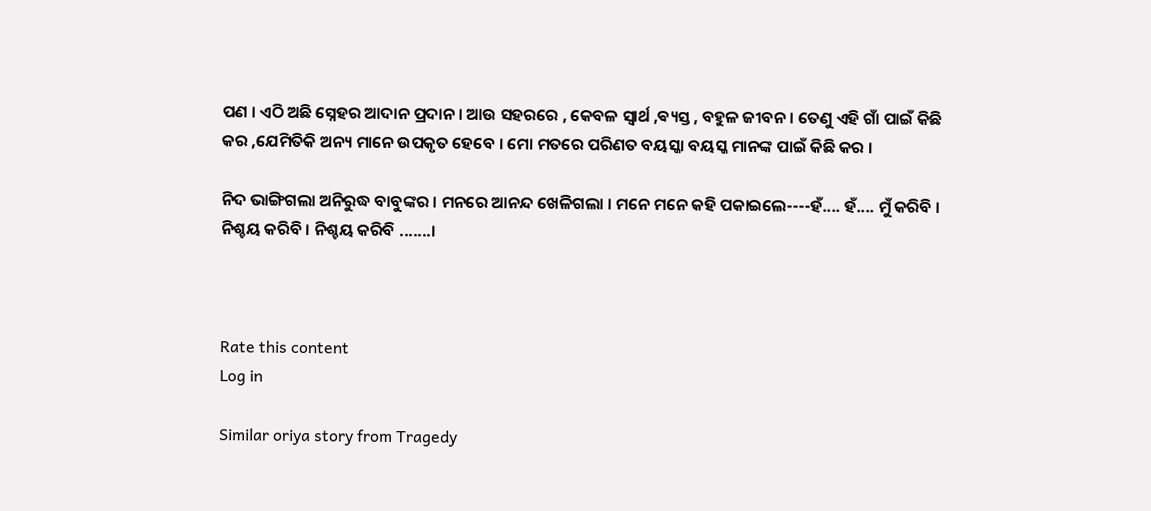ପଣ । ଏଠି ଅଛି ସ୍ନେହର ଆଦାନ ପ୍ରଦାନ । ଆଉ ସହରରେ , କେବଳ ସ୍ୱାର୍ଥ ,ଵ୍ୟସ୍ତ , ବହୁଳ ଜୀବନ । ତେଣୁ ଏହି ଗାଁ ପାଇଁ କିଛି କର ,ଯେମିତିକି ଅନ୍ୟ ମାନେ ଉପକୃତ ହେବେ । ମୋ ମତରେ ପରିଣତ ବୟସ୍କା ବୟସ୍କ ମାନଙ୍କ ପାଇଁ କିଛି କର ।

ନିଦ ଭାଙ୍ଗିଗଲା ଅନିରୁଦ୍ଧ ବାବୁଙ୍କର । ମନରେ ଆନନ୍ଦ ଖେଳିଗଲା । ମନେ ମନେ କହି ପକାଇଲେ----ହଁ.... ହଁ.... ମୁଁ କରିବି । ନିଶ୍ଚୟ କରିବି । ନିଶ୍ଚୟ କରିବି .......।



Rate this content
Log in

Similar oriya story from Tragedy